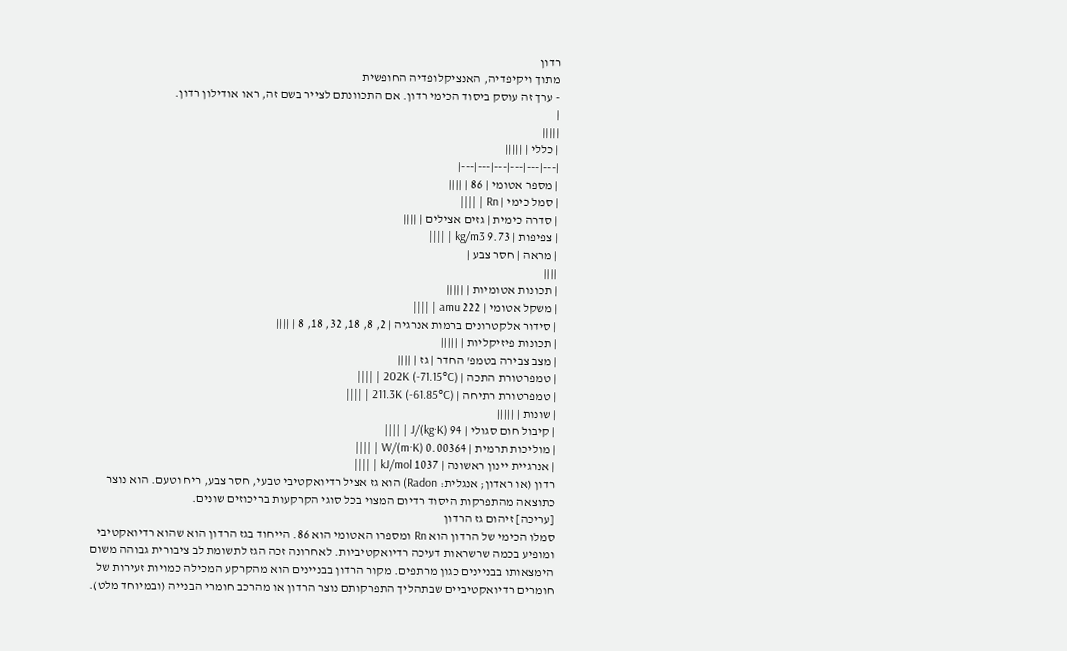רדון
מתוך ויקיפדיה, האנציקלופדיה החופשית
- ערך זה עוסק ביסוד הכימי רדון. אם התכוונתם לצייר בשם זה, ראו אודילון רדון.
|
|||||
| כללי | |||||
|---|---|---|---|---|---|
| מספר אטומי | 86 | ||||
| סמל כימי | Rn | ||||
| סדרה כימית | גזים אצילים | ||||
| צפיפות | 9.73 kg/m3 | ||||
| מראה | חסר צבע |
||||
| תכונות אטומיות | |||||
| משקל אטומי | 222 amu | ||||
| סידור אלקטרונים ברמות אנרגיה | 2, 8, 18, 32, 18, 8 | ||||
| תכונות פיזיקליות | |||||
| מצב צבירה בטמפ' החדר | גז | ||||
| טמפרטורת התכה | 202K (-71.15°C) | ||||
| טמפרטורת רתיחה | 211.3K (-61.85°C) | ||||
| שונות | |||||
| קיבול חום סגולי | 94 J/(kg·K) | ||||
| מוליכות תרמית | 0.00364 W/(m·K) | ||||
| אנרגיית יינון ראשונה | 1037 kJ/mol | ||||
רדון (או ראדון; אנגלית: Radon) הוא גז אציל רדיואקטיבי טבעי, חסר צבע, ריח וטעם. הוא נוצר כתוצאה מהתפרקות היסוד רדיום המצוי בכל סוגי הקרקעות בריכוזים שונים.
[עריכה] זיהום גז הרדון
סמלו הכימי של הרדון הוא Rn ומספרו האטומי הוא 86. הייחוד בגז הרדון הוא שהוא רדיואקטיבי ומופיע בכמה שרשראות דעיכה רדיואקטיביות. לאחרונה זכה הגז לתשומת לב ציבורית גבוהה משום הימצאותו בבניינים כגון מרתפים. מקור הרדון בבניינים הוא מהקרקע המכילה כמויות זעירות של חומרים רדיואקטיביים שבתהליך התפרקותם נוצר הרדון או מהרכב חומרי הבנייה (ובמיוחד מלט).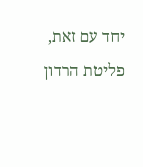יחד עם זאת, פליטת הרדון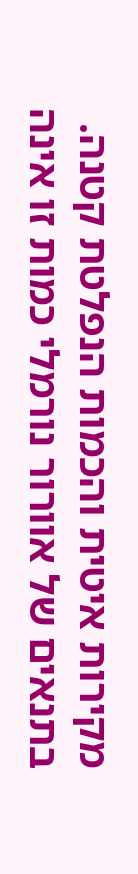מקירות איטית והכמות הנפלטת קטנה. בתנאים של אוורור נורמלי כמות זו אינה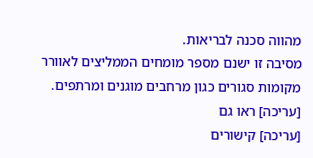מהווה סכנה לבריאות.
מסיבה זו ישנם מספר מומחים הממליצים לאוורר מקומות סגורים כגון מרחבים מוגנים ומרתפים.
[עריכה] ראו גם
[עריכה] קישורים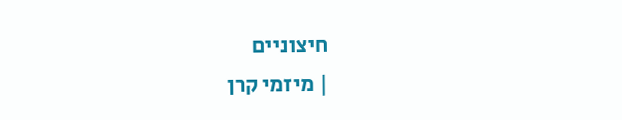חיצוניים
| מיזמי קרן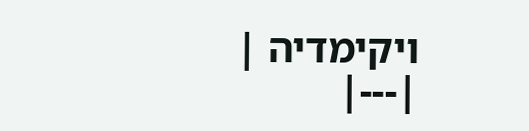ויקימדיה |
|---|